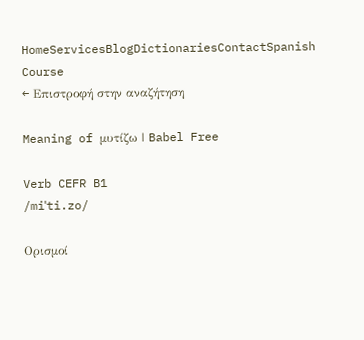HomeServicesBlogDictionariesContactSpanish Course
← Επιστροφή στην αναζήτηση

Meaning of μυτίζω | Babel Free

Verb CEFR B1
/miˈti.zo/

Ορισμοί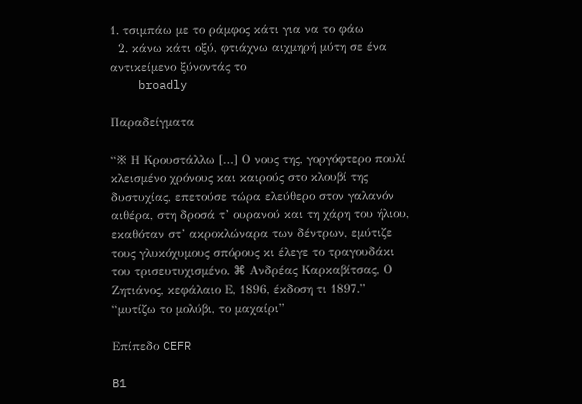1. τσιμπάω με το ράμφος κάτι για να το φάω
  2. κάνω κάτι οξύ, φτιάχνω αιχμηρή μύτη σε ένα αντικείμενο ξύνοντάς το
    broadly

Παραδείγματα

“※ Η Κρουστάλλω […] Ο νους της, γοργόφτερο πουλί κλεισμένο χρόνους και καιρούς στο κλουβί της δυστυχίας, επετούσε τώρα ελεύθερο στον γαλανόν αιθέρα, στη δροσά τ’ ουρανού και τη χάρη του ήλιου, εκαθόταν στ’ ακροκλώναρα των δέντρων, εμύτιζε τους γλυκόχυμους σπόρους κι έλεγε το τραγουδάκι του τρισευτυχισμένο. ⌘ Ανδρέας Καρκαβίτσας, Ο Ζητιάνος, κεφάλαιο Ε, 1896, έκδοση τι 1897.”
“μυτίζω το μολύβι, το μαχαίρι”

Επίπεδο CEFR

B1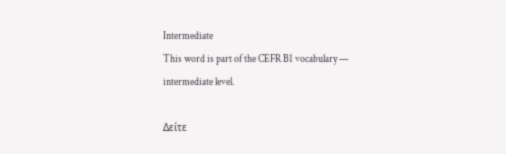Intermediate
This word is part of the CEFR B1 vocabulary — intermediate level.

Δείτε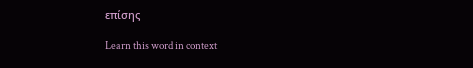επίσης

Learn this word in context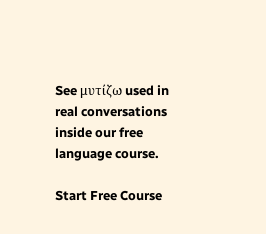See μυτίζω used in real conversations inside our free language course.

Start Free Course